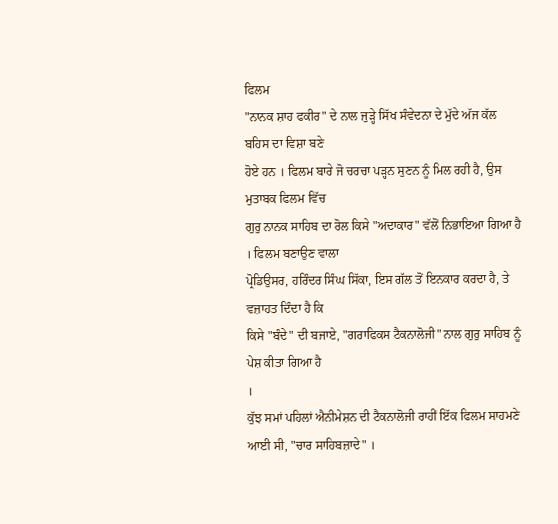ਫਿਲਮ
"ਨਾਨਕ ਸ਼ਾਹ ਫਕੀਰ" ਦੇ ਨਾਲ ਜੁੜ੍ਹੇ ਸਿੱਖ ਸੰਵੇਦਨਾ ਦੇ ਮੁੱਦੇ ਅੱਜ ਕੱਲ ਬਹਿਸ ਦਾ ਵਿਸ਼ਾ ਬਣੇ
ਹੋਏ ਹਨ । ਫਿਲਮ ਬਾਰੇ ਜੋ ਚਰਚਾ ਪੜ੍ਹਨ ਸੁਣਨ ਨੂੰ ਮਿਲ ਰਹੀ ਹੈ, ਉਸ ਮੁਤਾਬਕ ਫਿਲਮ ਵਿੱਚ
ਗੁਰੁ ਨਾਨਕ ਸਾਹਿਬ ਦਾ ਰੋਲ ਕਿਸੇ "ਅਦਾਕਾਰ" ਵੱਲੋਂ ਨਿਭਾਇਆ ਗਿਆ ਹੈ । ਫਿਲਮ ਬਣਾਉਣ ਵਾਲਾ
ਪ੍ਰੋਡਿਉਸਰ, ਹਰਿੰਦਰ ਸਿੰਘ ਸਿੱਕਾ, ਇਸ ਗੱਲ ਤੋਂ ਇਨਕਾਰ ਕਰਦਾ ਹੈ, ਤੇ ਵਜ਼ਾਹਤ ਦਿੰਦਾ ਹੈ ਕਿ
ਕਿਸੇ "ਬੰਦੇ" ਦੀ ਬਜਾਏ, "ਗਰਾਫਿਕਸ ਟੈਕਨਾਲੋਜੀ" ਨਾਲ ਗੁਰੁ ਸਾਹਿਬ ਨੂੰ ਪੇਸ਼ ਕੀਤਾ ਗਿਆ ਹੈ
।
ਕੁੱਝ ਸਮਾਂ ਪਹਿਲਾਂ ਐਨੀਮੇਸ਼ਨ ਦੀ ਟੈਕਨਾਲੋਜੀ ਰਾਹੀਂ ਇੱਕ ਫਿਲਮ ਸਾਹਮਣੇ
ਆਈ ਸੀ, "ਚਾਰ ਸਾਹਿਬਜ਼ਾਦੇ" ।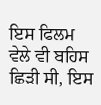ਇਸ ਫਿਲਮ ਵੇਲੇ ਵੀ ਬਹਿਸ
ਛਿੜੀ ਸੀ, ਇਸ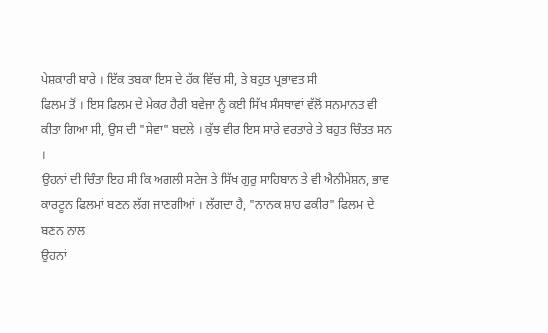ਪੇਸ਼ਕਾਰੀ ਬਾਰੇ । ਇੱਕ ਤਬਕਾ ਇਸ ਦੇ ਹੱਕ ਵਿੱਚ ਸੀ, ਤੇ ਬਹੁਤ ਪ੍ਰਭਾਵਤ ਸੀ
ਫਿਲਮ ਤੋਂ । ਇਸ ਫਿਲਮ ਦੇ ਮੇਕਰ ਹੈਰੀ ਬਵੇਜਾ ਨੂੰ ਕਈ ਸਿੱਖ ਸੰਸਥਾਵਾਂ ਵੱਲੋਂ ਸਨਮਾਨਤ ਵੀ
ਕੀਤਾ ਗਿਆ ਸੀ, ਉਸ ਦੀ "ਸੇਵਾ" ਬਦਲੇ । ਕੁੱਝ ਵੀਰ ਇਸ ਸਾਰੇ ਵਰਤਾਰੇ ਤੇ ਬਹੁਤ ਚਿੰਤਤ ਸਨ ।
ਉਹਨਾਂ ਦੀ ਚਿੰਤਾ ਇਹ ਸੀ ਕਿ ਅਗਲੀ ਸਟੇਜ ਤੇ ਸਿੱਖ ਗੁਰੁ ਸਾਹਿਬਾਨ ਤੇ ਵੀ ਐਨੀਮੇਸ਼ਨ, ਭਾਵ
ਕਾਰਟੂਨ ਫਿਲਮਾਂ ਬਣਨ ਲੱਗ ਜਾਣਗੀਆਂ । ਲੱਗਦਾ ਹੈ, "ਨਾਨਕ ਸ਼ਾਹ ਫਕੀਰ" ਫਿਲਮ ਦੇ ਬਣਨ ਨਾਲ
ਉਹਨਾਂ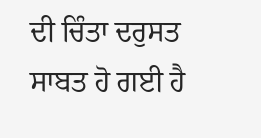ਦੀ ਚਿੰਤਾ ਦਰੁਸਤ ਸਾਬਤ ਹੋ ਗਈ ਹੈ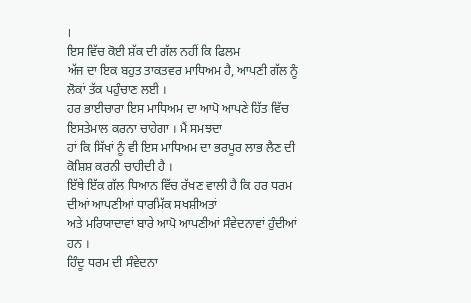।
ਇਸ ਵਿੱਚ ਕੋਈ ਸ਼ੱਕ ਦੀ ਗੱਲ ਨਹੀਂ ਕਿ ਫਿਲਮ
ਅੱਜ ਦਾ ਇਕ ਬਹੁਤ ਤਾਕਤਵਰ ਮਾਧਿਅਮ ਹੈ, ਆਪਣੀ ਗੱਲ ਨੂੰ ਲੋਕਾਂ ਤੱਕ ਪਹੁੰਚਾਣ ਲਈ ।
ਹਰ ਭਾਈਚਾਰਾ ਇਸ ਮਾਧਿਅਮ ਦਾ ਆਪੋ ਆਪਣੇ ਹਿੱਤ ਵਿੱਚ ਇਸਤੇਮਾਲ ਕਰਨਾ ਚਾਹੇਗਾ । ਮੈਂ ਸਮਝਦਾ
ਹਾਂ ਕਿ ਸਿੱਖਾਂ ਨੂੰ ਵੀ ਇਸ ਮਾਧਿਅਮ ਦਾ ਭਰਪੂਰ ਲਾਭ ਲੈਣ ਦੀ ਕੋਸ਼ਿਸ਼ ਕਰਨੀ ਚਾਹੀਦੀ ਹੈ ।
ਇੱਥੇ ਇੱਕ ਗੱਲ ਧਿਆਨ ਵਿੱਚ ਰੱਖਣ ਵਾਲੀ ਹੈ ਕਿ ਹਰ ਧਰਮ ਦੀਆਂ ਆਪਣੀਆਂ ਧਾਰਮਿੱਕ ਸਖਸ਼ੀਅਤਾਂ
ਅਤੇ ਮਰਿਯਾਦਾਵਾਂ ਬਾਰੇ ਆਪੋ ਆਪਣੀਆਂ ਸੰਵੇਦਨਾਵਾਂ ਹੁੰਦੀਆਂ ਹਨ ।
ਹਿੰਦੂ ਧਰਮ ਦੀ ਸੰਵੇਦਨਾ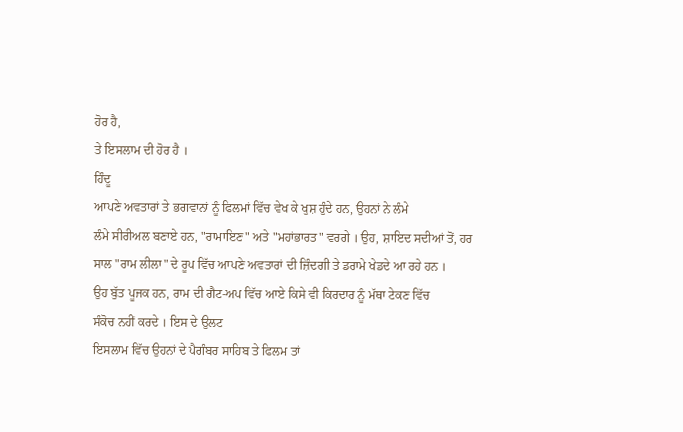ਹੋਰ ਹੈ,
ਤੇ ਇਸਲਾਮ ਦੀ ਹੋਰ ਹੈ ।
ਹਿੰਦੂ
ਆਪਣੇ ਅਵਤਾਰਾਂ ਤੇ ਭਗਵਾਨਾਂ ਨੂੰ ਫਿਲਮਾਂ ਵਿੱਚ ਵੇਖ ਕੇ ਖੁਸ਼ ਹੁੰਦੇ ਹਨ, ਉਹਨਾਂ ਨੇ ਲੰਮੇ
ਲੰਮੇ ਸੀਰੀਅਲ ਬਣਾਏ ਹਨ, "ਰਾਮਾਇਣ" ਅਤੇ "ਮਹਾਂਭਾਰਤ" ਵਰਗੇ । ਉਹ, ਸ਼ਾਇਦ ਸਦੀਆਂ ਤੋਂ, ਹਰ
ਸਾਲ "ਰਾਮ ਲੀਲਾ" ਦੇ ਰੂਪ ਵਿੱਚ ਆਪਣੇ ਅਵਤਾਰਾਂ ਦੀ ਜ਼ਿੰਦਗੀ ਤੇ ਡਰਾਮੇ ਖੇਡਦੇ ਆ ਰਹੇ ਹਨ ।
ਉਹ ਬੁੱਤ ਪੂਜਕ ਹਨ, ਰਾਮ ਦੀ ਗੈਟ-ਅਪ ਵਿੱਚ ਆਏ ਕਿਸੇ ਵੀ ਕਿਰਦਾਰ ਨੂੰ ਮੱਥਾ ਟੇਕਣ ਵਿੱਚ
ਸੰਕੋਚ ਨਹੀਂ ਕਰਦੇ । ਇਸ ਦੇ ਉਲਟ
ਇਸਲਾਮ ਵਿੱਚ ਉਹਨਾਂ ਦੇ ਪੈਗੰਬਰ ਸਾਹਿਬ ਤੇ ਫਿਲਮ ਤਾਂ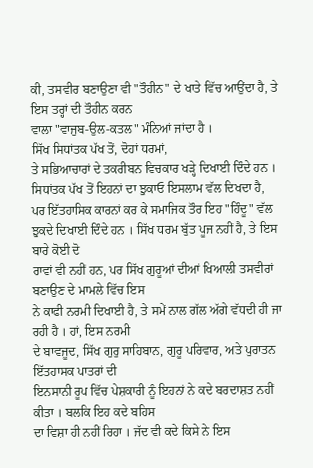ਕੀ, ਤਸਵੀਰ ਬਣਾਉਣਾ ਵੀ "ਤੌਹੀਨ" ਦੇ ਖਾਤੇ ਵਿੱਚ ਆਉਂਦਾ ਹੈ, ਤੇ ਇਸ ਤਰ੍ਹਾਂ ਦੀ ਤੌਹੀਨ ਕਰਨ
ਵਾਲਾ "ਵਾਜੁਬ-ਉਲ-ਕਤਲ" ਮੰਨਿਆਂ ਜਾਂਦਾ ਹੈ ।
ਸਿੱਖ ਸਿਧਾਂਤਕ ਪੱਖ ਤੋਂ, ਦੋਹਾਂ ਧਰਮਾਂ,
ਤੇ ਸਭਿਆਚਾਰਾਂ ਦੇ ਤਕਰੀਬਨ ਵਿਚਕਾਰ ਖੜ੍ਹੇ ਦਿਖਾਈ ਦਿੰਦੇ ਹਨ ।
ਸਿਧਾਂਤਕ ਪੱਖ ਤੋਂ ਇਹਨਾਂ ਦਾ ਝੁਕਾਓ ਇਸਲਾਮ ਵੱਲ ਦਿਖਦਾ ਹੈ,
ਪਰ ਇੱਤਹਾਸਿਕ ਕਾਰਨਾਂ ਕਰ ਕੇ ਸਮਾਜਿਕ ਤੌਰ ਇਹ "ਹਿੰਦੂ" ਵੱਲ
ਝੁਕਦੇ ਦਿਖਾਈ ਦਿੰਦੇ ਹਨ । ਸਿੱਖ ਧਰਮ ਬੁੱਤ ਪੂਜ ਨਹੀਂ ਹੈ, ਤੇ ਇਸ ਬਾਰੇ ਕੋਈ ਦੋ
ਰਾਵਾਂ ਵੀ ਨਹੀਂ ਹਨ, ਪਰ ਸਿੱਖ ਗੁਰੂਆਂ ਦੀਆਂ ਖਿਆਲੀ ਤਸਵੀਰਾਂ ਬਣਾਉਣ ਦੇ ਮਾਮਲੇ ਵਿੱਚ ਇਸ
ਨੇ ਕਾਫੀ ਨਰਮੀ ਦਿਖਾਈ ਹੈ, ਤੇ ਸਮੇਂ ਨਾਲ ਗੱਲ ਅੱਗੇ ਵੱਧਦੀ ਹੀ ਜਾ ਰਹੀ ਹੈ । ਹਾਂ, ਇਸ ਨਰਮੀ
ਦੇ ਬਾਵਜੂਦ, ਸਿੱਖ ਗੁਰੁ ਸਾਹਿਬਾਨ, ਗੁਰੂ ਪਰਿਵਾਰ, ਅਤੇ ਪੁਰਾਤਨ ਇੱਤਹਾਸਕ ਪਾਤਰਾਂ ਦੀ
ਇਨਸਾਨੀ ਰੂਪ ਵਿੱਚ ਪੇਸ਼ਕਾਰੀ ਨੂੰ ਇਹਨਾਂ ਨੇ ਕਦੇ ਬਰਦਾਸ਼ਤ ਨਹੀਂ ਕੀਤਾ । ਬਲਕਿ ਇਹ ਕਦੇ ਬਹਿਸ
ਦਾ ਵਿਸ਼ਾ ਹੀ ਨਹੀਂ ਰਿਹਾ । ਜੱਦ ਵੀ ਕਦੇ ਕਿਸੇ ਨੇ ਇਸ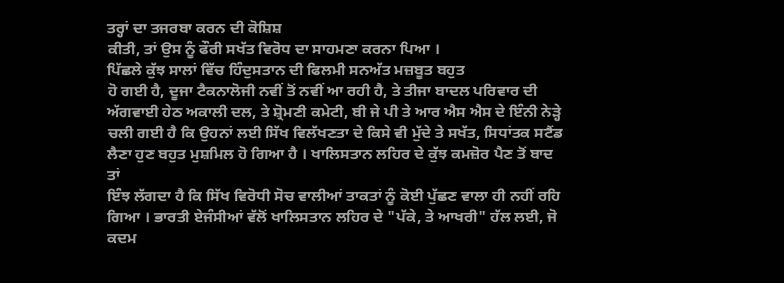ਤਰ੍ਹਾਂ ਦਾ ਤਜਰਬਾ ਕਰਨ ਦੀ ਕੋਸ਼ਿਸ਼
ਕੀਤੀ, ਤਾਂ ਉਸ ਨੂੰ ਫੌਰੀ ਸਖੱਤ ਵਿਰੋਧ ਦਾ ਸਾਹਮਣਾ ਕਰਨਾ ਪਿਆ ।
ਪਿੱਛਲੇ ਕੁੱਝ ਸਾਲਾਂ ਵਿੱਚ ਹਿੰਦੁਸਤਾਨ ਦੀ ਫਿਲਮੀ ਸਨਅੱਤ ਮਜ਼ਬੂਤ ਬਹੁਤ
ਹੋ ਗਈ ਹੈ, ਦੂਜਾ ਟੈਕਨਾਲੋਜੀ ਨਵੀਂ ਤੋਂ ਨਵੀਂ ਆ ਰਹੀ ਹੈ, ਤੇ ਤੀਜਾ ਬਾਦਲ ਪਰਿਵਾਰ ਦੀ
ਅੱਗਵਾਈ ਹੇਠ ਅਕਾਲੀ ਦਲ, ਤੇ ਸ਼੍ਰੋਮਣੀ ਕਮੇਟੀ, ਬੀ ਜੇ ਪੀ ਤੇ ਆਰ ਐਸ ਐਸ ਦੇ ਇੰਨੀ ਨੇੜ੍ਹੇ
ਚਲੀ ਗਈ ਹੈ ਕਿ ਉਹਨਾਂ ਲਈ ਸਿੱਖ ਵਿਲੱਖਣਤਾ ਦੇ ਕਿਸੇ ਵੀ ਮੁੱਦੇ ਤੇ ਸਖੱਤ, ਸਿਧਾਂਤਕ ਸਟੈਂਡ
ਲੈਣਾ ਹੁਣ ਬਹੁਤ ਮੁਸ਼ਮਿਲ ਹੋ ਗਿਆ ਹੈ । ਖਾਲਿਸਤਾਨ ਲਹਿਰ ਦੇ ਕੁੱਝ ਕਮਜ਼ੋਰ ਪੈਣ ਤੋਂ ਬਾਦ ਤਾਂ
ਇੰਝ ਲੱਗਦਾ ਹੈ ਕਿ ਸਿੱਖ ਵਿਰੋਧੀ ਸੋਚ ਵਾਲੀਆਂ ਤਾਕਤਾਂ ਨੂੰ ਕੋਈ ਪੁੱਛਣ ਵਾਲਾ ਹੀ ਨਹੀਂ ਰਹਿ
ਗਿਆ । ਭਾਰਤੀ ਏਜੰਸੀਆਂ ਵੱਲੋਂ ਖਾਲਿਸਤਾਨ ਲਹਿਰ ਦੇ "ਪੱਕੇ, ਤੇ ਆਖਰੀ" ਹੱਲ ਲਈ, ਜੋ ਕਦਮ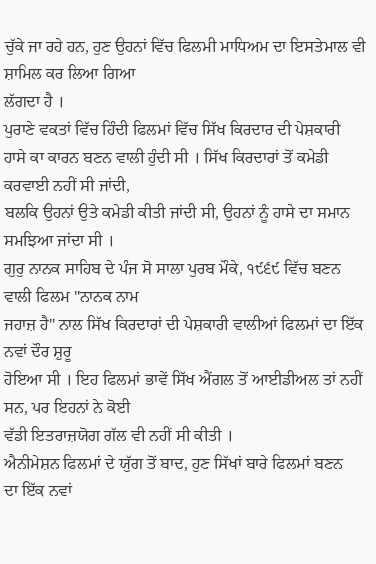ਚੁੱਕੇ ਜਾ ਰਹੇ ਹਨ, ਹੁਣ ਉਹਨਾਂ ਵਿੱਚ ਫਿਲਮੀ ਮਾਧਿਅਮ ਦਾ ਇਸਤੇਮਾਲ ਵੀ ਸ਼ਾਮਿਲ ਕਰ ਲਿਆ ਗਿਆ
ਲੱਗਦਾ ਹੈ ।
ਪੁਰਾਣੇ ਵਕਤਾਂ ਵਿੱਚ ਹਿੰਦੀ ਫਿਲਮਾਂ ਵਿੱਚ ਸਿੱਖ ਕਿਰਦਾਰ ਦੀ ਪੇਸ਼ਕਾਰੀ
ਹਾਸੇ ਕਾ ਕਾਰਨ ਬਣਨ ਵਾਲੀ ਹੁੰਦੀ ਸੀ । ਸਿੱਖ ਕਿਰਦਾਰਾਂ ਤੋਂ ਕਮੇਡੀ ਕਰਵਾਈ ਨਹੀਂ ਸੀ ਜਾਂਦੀ,
ਬਲਕਿ ਉਹਨਾਂ ਉਤੇ ਕਮੇਡੀ ਕੀਤੀ ਜਾਂਦੀ ਸੀ, ਉਹਨਾਂ ਨੂੰ ਹਾਸੇ ਦਾ ਸਮਾਨ ਸਮਝਿਆ ਜਾਂਦਾ ਸੀ ।
ਗੁਰੁ ਨਾਨਕ ਸਾਹਿਬ ਦੇ ਪੰਜ ਸੋ ਸਾਲਾ ਪੁਰਬ ਮੌਕੇ, ੧੯੬੯ ਵਿੱਚ ਬਣਨ ਵਾਲੀ ਫਿਲਮ "ਨਾਨਕ ਨਾਮ
ਜਹਾਜ਼ ਹੈ" ਨਾਲ ਸਿੱਖ ਕਿਰਦਾਰਾਂ ਦੀ ਪੇਸ਼ਕਾਰੀ ਵਾਲੀਆਂ ਫਿਲਮਾਂ ਦਾ ਇੱਕ ਨਵਾਂ ਦੌਰ ਸ਼ੁਰੂ
ਹੋਇਆ ਸੀ । ਇਹ ਫਿਲਮਾਂ ਭਾਵੇਂ ਸਿੱਖ ਐਂਗਲ ਤੋਂ ਆਈਡੀਅਲ ਤਾਂ ਨਹੀਂ ਸਨ, ਪਰ ਇਹਨਾਂ ਨੇ ਕੋਈ
ਵੱਡੀ ਇਤਰਾਜ਼ਯੋਗ ਗੱਲ ਵੀ ਨਹੀਂ ਸੀ ਕੀਤੀ ।
ਐਨੀਮੇਸ਼ਨ ਫਿਲਮਾਂ ਦੇ ਯੁੱਗ ਤੋਂ ਬਾਦ, ਹੁਣ ਸਿੱਖਾਂ ਬਾਰੇ ਫਿਲਮਾਂ ਬਣਨ
ਦਾ ਇੱਕ ਨਵਾਂ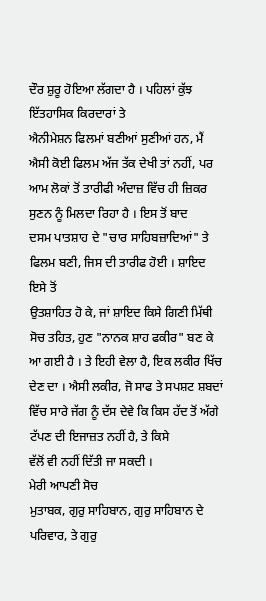ਦੌਰ ਸ਼ੁਰੂ ਹੋਇਆ ਲੱਗਦਾ ਹੈ । ਪਹਿਲਾਂ ਕੁੱਝ ਇੱਤਹਾਸਿਕ ਕਿਰਦਾਰਾਂ ਤੇ
ਐਨੀਮੇਸ਼ਨ ਫਿਲਮਾਂ ਬਣੀਆਂ ਸੁਣੀਆਂ ਹਨ, ਮੈਂ ਐਸੀ ਕੋਈ ਫਿਲਮ ਅੱਜ ਤੱਕ ਦੇਖੀ ਤਾਂ ਨਹੀਂ, ਪਰ
ਆਮ ਲੋਕਾਂ ਤੋਂ ਤਾਰੀਫੀ ਅੰਦਾਜ਼ ਵਿੱਚ ਹੀ ਜ਼ਿਕਰ ਸੁਣਨ ਨੂੰ ਮਿਲਦਾ ਰਿਹਾ ਹੈ । ਇਸ ਤੋਂ ਬਾਦ
ਦਸਮ ਪਾਤਸ਼ਾਹ ਦੇ "ਚਾਰ ਸਾਹਿਬਜ਼ਾਦਿਆਂ" ਤੇ ਫਿਲਮ ਬਣੀ, ਜਿਸ ਦੀ ਤਾਰੀਫ ਹੋਈ । ਸ਼ਾਇਦ ਇਸੇ ਤੋਂ
ਉਤਸ਼ਾਹਿਤ ਹੋ ਕੇ, ਜਾਂ ਸ਼ਾਇਦ ਕਿਸੇ ਗਿਣੀ ਮਿੱਥੀ ਸੋਚ ਤਹਿਤ, ਹੁਣ "ਨਾਨਕ ਸ਼ਾਹ ਫਕੀਰ" ਬਣ ਕੇ
ਆ ਗਈ ਹੈ । ਤੇ ਇਹੀ ਵੇਲਾ ਹੈ, ਇਕ ਲਕੀਰ ਖਿੱਚ ਦੇਣ ਦਾ । ਐਸੀ ਲਕੀਰ, ਜੋ ਸਾਫ ਤੇ ਸਪਸ਼ਟ ਸ਼ਬਦਾਂ
ਵਿੱਚ ਸਾਰੇ ਜੱਗ ਨੂੰ ਦੱਸ ਦੇਵੇ ਕਿ ਕਿਸ ਹੱਦ ਤੋਂ ਅੱਗੇ ਟੱਪਣ ਦੀ ਇਜਾਜ਼ਤ ਨਹੀਂ ਹੈ, ਤੇ ਕਿਸੇ
ਵੱਲੋਂ ਵੀ ਨਹੀਂ ਦਿੱਤੀ ਜਾ ਸਕਦੀ ।
ਮੇਰੀ ਆਪਣੀ ਸੋਚ
ਮੁਤਾਬਕ, ਗੁਰੁ ਸਾਹਿਬਾਨ, ਗੁਰੁ ਸਾਹਿਬਾਨ ਦੇ ਪਰਿਵਾਰ, ਤੇ ਗੁਰੁ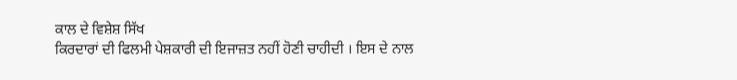ਕਾਲ ਦੇ ਵਿਸ਼ੇਸ਼ ਸਿੱਖ
ਕਿਰਦਾਰਾਂ ਦੀ ਫਿਲਮੀ ਪੇਸ਼ਕਾਰੀ ਦੀ ਇਜਾਜ਼ਤ ਨਹੀਂ ਹੋਣੀ ਚਾਹੀਦੀ । ਇਸ ਦੇ ਨਾਲ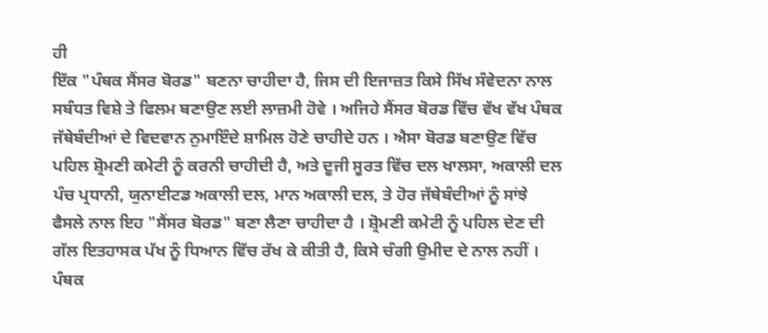ਹੀ
ਇੱਕ "ਪੰਥਕ ਸੈਂਸਰ ਬੋਰਡ" ਬਣਨਾ ਚਾਹੀਦਾ ਹੈ, ਜਿਸ ਦੀ ਇਜਾਜ਼ਤ ਕਿਸੇ ਸਿੱਖ ਸੰਵੇਦਨਾ ਨਾਲ
ਸਬੰਧਤ ਵਿਸ਼ੇ ਤੇ ਫਿਲਮ ਬਣਾਉਣ ਲਈ ਲਾਜ਼ਮੀ ਹੋਵੇ । ਅਜਿਹੇ ਸੈਂਸਰ ਬੋਰਡ ਵਿੱਚ ਵੱਖ ਵੱਖ ਪੰਥਕ
ਜੱਥੇਬੰਦੀਆਂ ਦੇ ਵਿਦਵਾਨ ਨੁਮਾਇੰਦੇ ਸ਼ਾਮਿਲ ਹੋਣੇ ਚਾਹੀਦੇ ਹਨ । ਐਸਾ ਬੋਰਡ ਬਣਾਉਣ ਵਿੱਚ
ਪਹਿਲ ਸ਼੍ਰੋਮਣੀ ਕਮੇਟੀ ਨੂੰ ਕਰਨੀ ਚਾਹੀਦੀ ਹੈ, ਅਤੇ ਦੂਜੀ ਸੂਰਤ ਵਿੱਚ ਦਲ ਖਾਲਸਾ, ਅਕਾਲੀ ਦਲ
ਪੰਚ ਪ੍ਰਧਾਨੀ, ਯੁਨਾਈਟਡ ਅਕਾਲੀ ਦਲ, ਮਾਨ ਅਕਾਲੀ ਦਲ, ਤੇ ਹੋਰ ਜੱਥੇਬੰਦੀਆਂ ਨੂੰ ਸਾਂਝੇ
ਫੈਸਲੇ ਨਾਲ ਇਹ "ਸੈਂਸਰ ਬੋਰਡ" ਬਣਾ ਲੈਣਾ ਚਾਹੀਦਾ ਹੈ । ਸ਼੍ਰੋਮਣੀ ਕਮੇਟੀ ਨੂੰ ਪਹਿਲ ਦੇਣ ਦੀ
ਗੱਲ ਇਤਹਾਸਕ ਪੱਖ ਨੂੰ ਧਿਆਨ ਵਿੱਚ ਰੱਖ ਕੇ ਕੀਤੀ ਹੈ, ਕਿਸੇ ਚੰਗੀ ਉਮੀਦ ਦੇ ਨਾਲ ਨਹੀਂ ।
ਪੰਥਕ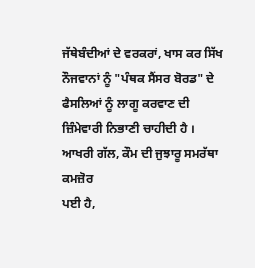ਜੱਥੇਬੰਦੀਆਂ ਦੇ ਵਰਕਰਾਂ, ਖਾਸ ਕਰ ਸਿੱਖ ਨੌਜਵਾਨਾਂ ਨੂੰ "ਪੰਥਕ ਸੈਂਸਰ ਬੋਰਡ" ਦੇ
ਫੈਸਲਿਆਂ ਨੂੰ ਲਾਗੂ ਕਰਵਾਣ ਦੀ ਜ਼ਿੰਮੇਵਾਰੀ ਨਿਭਾਣੀ ਚਾਹੀਦੀ ਹੈ ।
ਆਖਰੀ ਗੱਲ, ਕੌਮ ਦੀ ਜੁਝਾਰੂ ਸਮਰੱਥਾ ਕਮਜ਼ੋਰ
ਪਈ ਹੈ,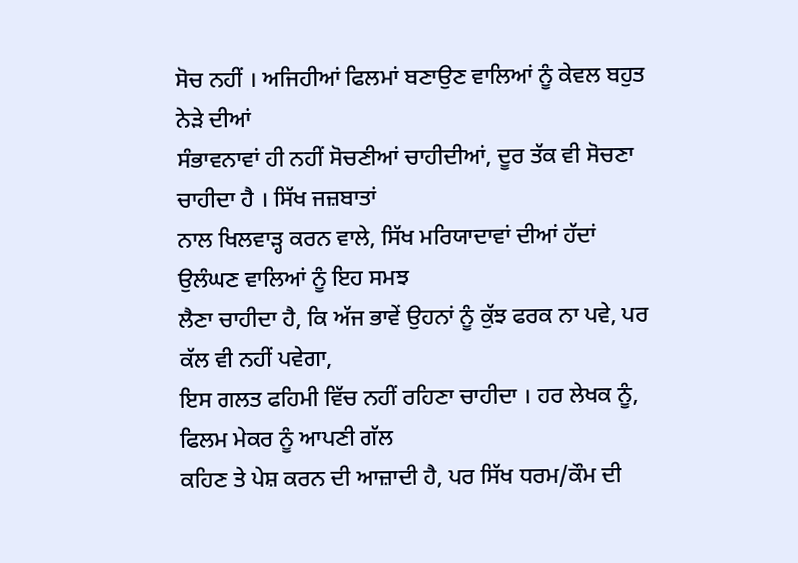ਸੋਚ ਨਹੀਂ । ਅਜਿਹੀਆਂ ਫਿਲਮਾਂ ਬਣਾਉਣ ਵਾਲਿਆਂ ਨੂੰ ਕੇਵਲ ਬਹੁਤ ਨੇੜੇ ਦੀਆਂ
ਸੰਭਾਵਨਾਵਾਂ ਹੀ ਨਹੀਂ ਸੋਚਣੀਆਂ ਚਾਹੀਦੀਆਂ, ਦੂਰ ਤੱਕ ਵੀ ਸੋਚਣਾ ਚਾਹੀਦਾ ਹੈ । ਸਿੱਖ ਜਜ਼ਬਾਤਾਂ
ਨਾਲ ਖਿਲਵਾੜ੍ਹ ਕਰਨ ਵਾਲੇ, ਸਿੱਖ ਮਰਿਯਾਦਾਵਾਂ ਦੀਆਂ ਹੱਦਾਂ ਉਲੰਘਣ ਵਾਲਿਆਂ ਨੂੰ ਇਹ ਸਮਝ
ਲੈਣਾ ਚਾਹੀਦਾ ਹੈ, ਕਿ ਅੱਜ ਭਾਵੇਂ ਉਹਨਾਂ ਨੂੰ ਕੁੱਝ ਫਰਕ ਨਾ ਪਵੇ, ਪਰ ਕੱਲ ਵੀ ਨਹੀਂ ਪਵੇਗਾ,
ਇਸ ਗਲਤ ਫਹਿਮੀ ਵਿੱਚ ਨਹੀਂ ਰਹਿਣਾ ਚਾਹੀਦਾ । ਹਰ ਲੇਖਕ ਨੂੰ, ਫਿਲਮ ਮੇਕਰ ਨੂੰ ਆਪਣੀ ਗੱਲ
ਕਹਿਣ ਤੇ ਪੇਸ਼ ਕਰਨ ਦੀ ਆਜ਼ਾਦੀ ਹੈ, ਪਰ ਸਿੱਖ ਧਰਮ/ਕੌਮ ਦੀ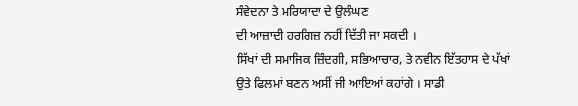ਸੰਵੇਦਨਾ ਤੇ ਮਰਿਯਾਦਾ ਦੇ ਉਲੰਘਣ
ਦੀ ਆਜ਼ਾਦੀ ਹਰਗਿਜ਼ ਨਹੀਂ ਦਿੱਤੀ ਜਾ ਸਕਦੀ ।
ਸਿੱਖਾਂ ਦੀ ਸਮਾਜਿਕ ਜ਼ਿੰਦਗੀ, ਸਭਿਆਚਾਰ, ਤੇ ਨਵੀਨ ਇੱਤਹਾਸ ਦੇ ਪੱਖਾਂ
ਉਤੇ ਫਿਲਮਾਂ ਬਣਨ ਅਸੀਂ ਜੀ ਆਇਆਂ ਕਹਾਂਗੇ । ਸਾਡੀ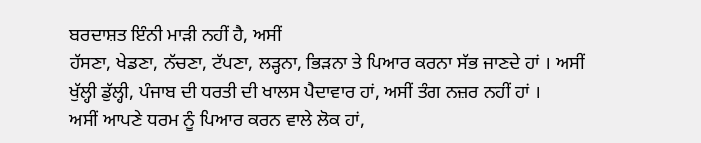ਬਰਦਾਸ਼ਤ ਇੰਨੀ ਮਾੜੀ ਨਹੀਂ ਹੈ, ਅਸੀਂ
ਹੱਸਣਾ, ਖੇਡਣਾ, ਨੱਚਣਾ, ਟੱਪਣਾ, ਲੜ੍ਹਨਾ, ਭਿੜਨਾ ਤੇ ਪਿਆਰ ਕਰਨਾ ਸੱਭ ਜਾਣਦੇ ਹਾਂ । ਅਸੀਂ
ਖੁੱਲ੍ਹੀ ਡੁੱਲ੍ਹੀ, ਪੰਜਾਬ ਦੀ ਧਰਤੀ ਦੀ ਖਾਲਸ ਪੈਦਾਵਾਰ ਹਾਂ, ਅਸੀਂ ਤੰਗ ਨਜ਼ਰ ਨਹੀਂ ਹਾਂ ।
ਅਸੀਂ ਆਪਣੇ ਧਰਮ ਨੂੰ ਪਿਆਰ ਕਰਨ ਵਾਲੇ ਲੋਕ ਹਾਂ,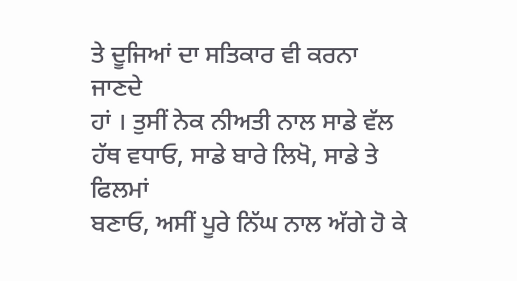ਤੇ ਦੂਜਿਆਂ ਦਾ ਸਤਿਕਾਰ ਵੀ ਕਰਨਾ ਜਾਣਦੇ
ਹਾਂ । ਤੁਸੀਂ ਨੇਕ ਨੀਅਤੀ ਨਾਲ ਸਾਡੇ ਵੱਲ ਹੱਥ ਵਧਾਓ, ਸਾਡੇ ਬਾਰੇ ਲਿਖੋ, ਸਾਡੇ ਤੇ ਫਿਲਮਾਂ
ਬਣਾਓ, ਅਸੀਂ ਪੂਰੇ ਨਿੱਘ ਨਾਲ ਅੱਗੇ ਹੋ ਕੇ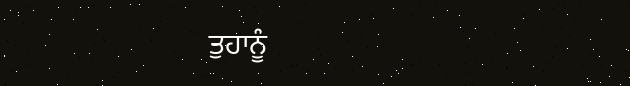ਤੁਹਾਨੂੰ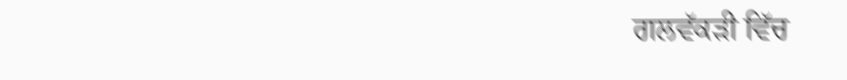ਗਲਵੱਕੜੀ ਵਿੱਚ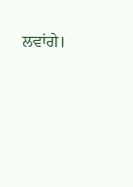ਲਵਾਂਗੇ।